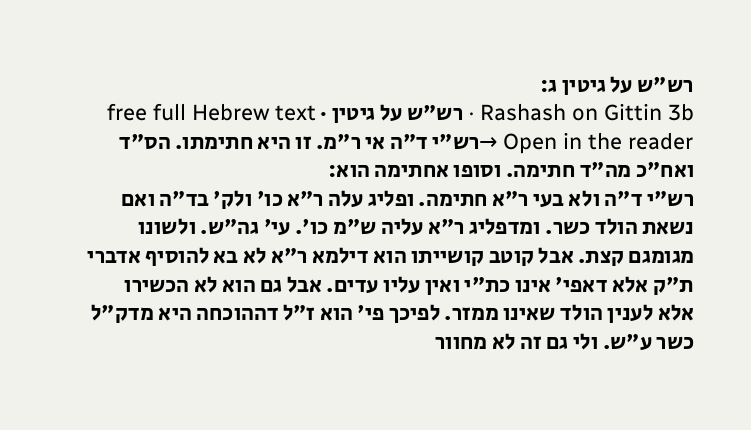רש"ש על גיטין ג:
Rashash on Gittin 3b · רש"ש על גיטין · free full Hebrew text
Open in the reader →רש"י ד"ה אי ר"מ. זו היא חתימתו. הס"ד ואח"כ מה"ד חתימה. וסופו אחתימה הוא:
רש"י ד"ה ולא בעי ר"א חתימה. ופליג עלה ר"א כו' ולק' בד"ה ואם נשאת הולד כשר. ומדפליג ר"א עליה ש"מ כו'. עי' גה"ש. ולשונו מגומגם קצת. אבל קוטב קושייתו הוא דילמא ר"א לא בא להוסיף אדברי ת"ק אלא דאפי' אינו כת"י ואין עליו עדים. אבל גם הוא לא הכשירו אלא לענין הולד שאינו ממזר. לפיכך פי' הוא ז"ל דההוכחה היא מדק"ל כשר ע"ש. ולי גם זה לא מחוור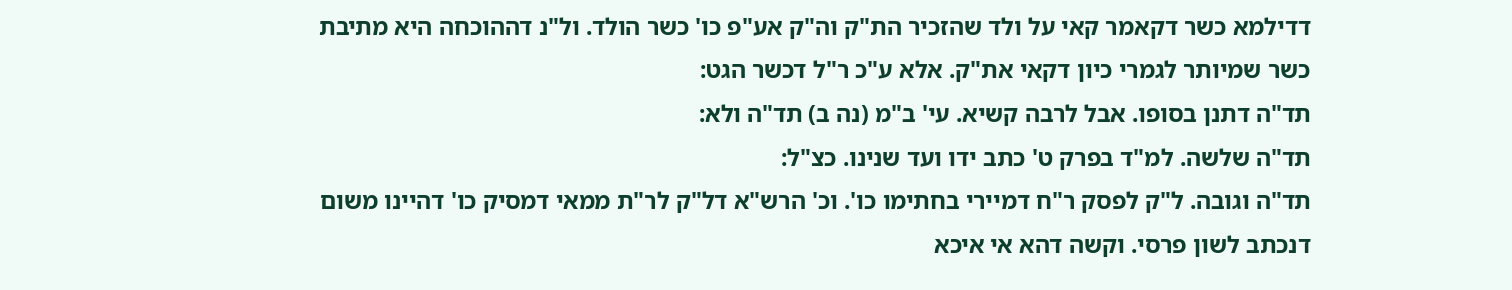דדילמא כשר דקאמר קאי על ולד שהזכיר הת"ק וה"ק אע"פ כו' כשר הולד. ול"נ דההוכחה היא מתיבת כשר שמיותר לגמרי כיון דקאי את"ק. אלא ע"כ ר"ל דכשר הגט:
תד"ה דתנן בסופו. אבל לרבה קשיא. עי' ב"מ (נה ב) תד"ה ולא:
תד"ה שלשה. למ"ד בפרק ט' כתב ידו ועד שנינו. כצ"ל:
תד"ה וגובה. ל"ק לפסק ר"ח דמיירי בחתימו כו'. וכ' הרש"א דל"ק לר"ת ממאי דמסיק כו' דהיינו משום דנכתב לשון פרסי. וקשה דהא אי איכא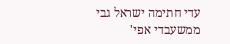עדי חתימה ישראל גבי ממשעבדי אפי'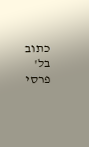כתוב בל' פרסי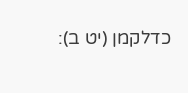כדלקמן (יט ב):